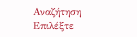Αναζήτηση
Επιλέξτε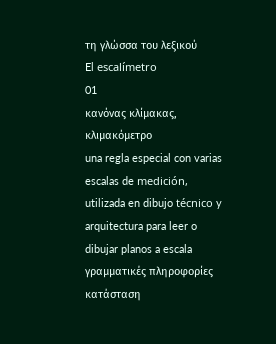τη γλώσσα του λεξικού
El escalímetro
01
κανόνας κλίμακας, κλιμακόμετρο
una regla especial con varias escalas de medición, utilizada en dibujo técnico y arquitectura para leer o dibujar planos a escala
γραμματικές πληροφορίες
κατάσταση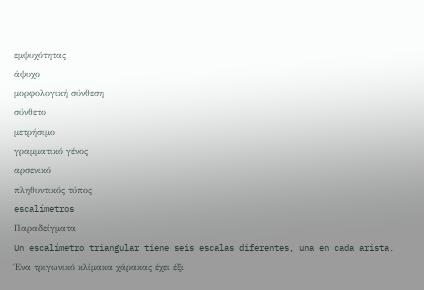εμψυχότητας
άψυχο
μορφολογική σύνθεση
σύνθετο
μετρήσιμο
γραμματικό γένος
αρσενικό
πληθυντικός τύπος
escalímetros
Παραδείγματα
Un escalímetro triangular tiene seis escalas diferentes, una en cada arista.
Ένα τριγωνικό κλίμακα χάρακας έχει έξι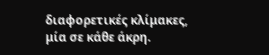διαφορετικές κλίμακες, μία σε κάθε άκρη.